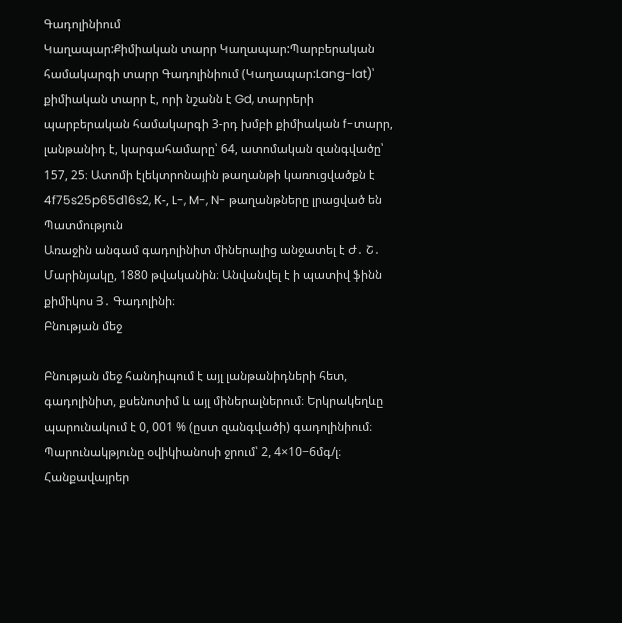Գադոլինիում
Կաղապար:Քիմիական տարր Կաղապար:Պարբերական համակարգի տարր Գադոլինիում (Կաղապար:Lang-lat)՝ քիմիական տարր է, որի նշանն է Gd, տարրերի պարբերական համակարգի 3-րդ խմբի քիմիական f-տարր, լանթանիդ է, կարգահամարը՝ 64, ատոմական զանգվածը՝ 157, 25։ Ատոմի էլեկտրոնային թաղանթի կառուցվածքն է 4f75s25p65d16s2, К-, L-, M-, N- թաղանթները լրացված են
Պատմություն
Առաջին անգամ գադոլինիտ միներալից անջատել է Ժ․ Շ․ Մարինյակը, 1880 թվականին։ Անվանվել է ի պատիվ ֆինն քիմիկոս Յ․ Գադոլինի։
Բնության մեջ

Բնության մեջ հանդիպում է այլ լանթանիդների հետ, գադոլինիտ, քսենոտիմ և այլ միներալներում։ Երկրակեղևը պարունակում է 0, 001 % (ըստ զանգվածի) գադոլինիում։ Պարունակթյունը օվիկիանոսի ջրում՝ 2, 4×10−6մգ/լ։
Հանքավայրեր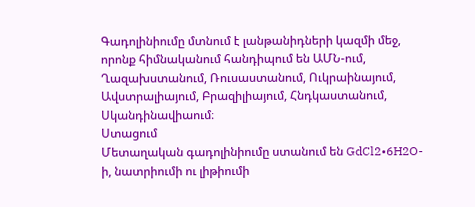Գադոլինիումը մտնում է լանթանիդների կազմի մեջ, որոնք հիմնականում հանդիպում են ԱՄՆ-ում, Ղազախստանում, Ռուսաստանում, Ուկրաինայում, Ավստրալիայում, Բրազիլիայում, Հնդկաստանում, Սկանդինավիաում։
Ստացում
Մետաղական գադոլինիումը ստանում են GdCl2•6H2O-ի, նատրիումի ու լիթիումի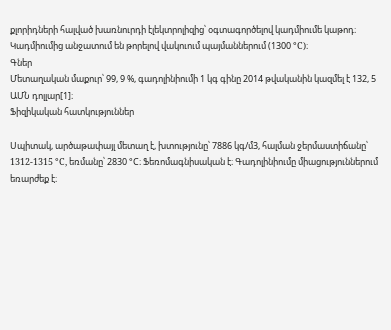քլորիդների հալված խառնուրդի էլեկտրոլիզից՝ օգտագործելով կադմիումե կաթոդ։
Կադմիումից անջատում են թորելով վակուում պայմաններում (1300 °C)։
Գներ
Մետաղական մաքուր՝ 99, 9 %, գադոլինիումի 1 կգ գինը 2014 թվականին կազմել է 132, 5 ԱՄՆ դոլլար[1]։
Ֆիզիկական հատկություններ

Սպիտակ, արծաթափայլ մետաղ է, խտությունը՝ 7886 կգ/մ3, հալման ջերմաստիճանը՝ 1312-1315 °C, եռմանը՝ 2830 °C։ Ֆեռոմագնիսական է։ Գադոլինիումը միացություններում եռարժեք է։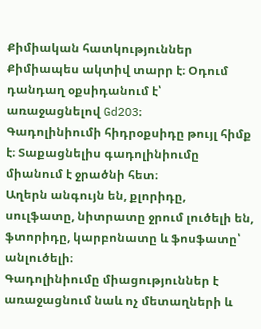Քիմիական հատկություններ
Քիմիապես ակտիվ տարր է։ Օդում դանդաղ օքսիդանում է՝ առաջացնելով Gd2O3։
Գադոլինիումի հիդրօքսիդը թույլ հիմք է։ Տաքացնելիս գադոլինիումը միանում է ջրածնի հետ։
Աղերն անգույն են, քլորիդը, սուլֆատը, նիտրատը ջրում լուծելի են, ֆտորիդը, կարբոնատը և ֆոսֆատը՝ անլուծելի։
Գադոլինիումը միացություններ է առաջացնում նաև ոչ մետաղների և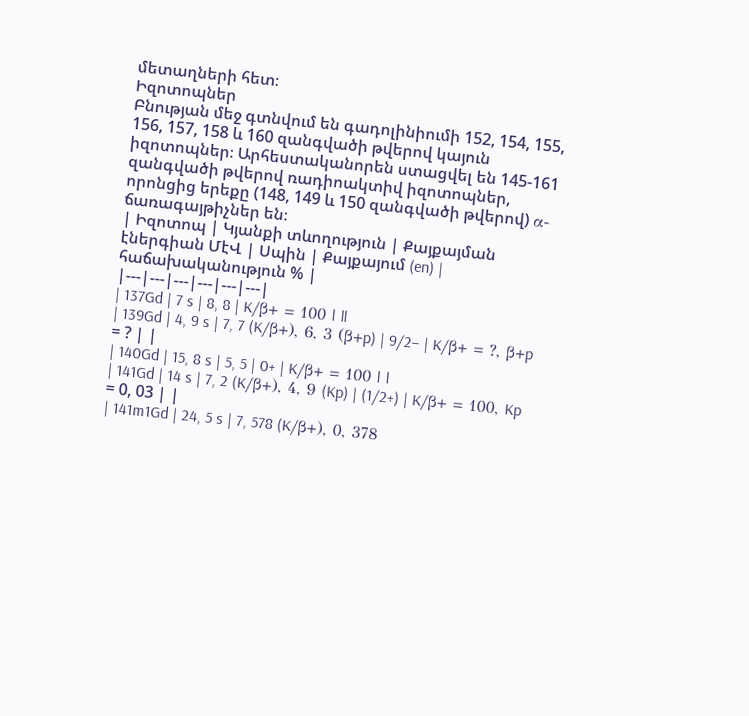մետաղների հետ։
Իզոտոպներ
Բնության մեջ գտնվում են գադոլինիումի 152, 154, 155, 156, 157, 158 և 160 զանգվածի թվերով կայուն իզոտոպներ։ Արհեստականորեն ստացվել են 145-161 զանգվածի թվերով ռադիոակտիվ իզոտոպներ, որոնցից երեքը (148, 149 և 150 զանգվածի թվերով) α-ճառագայթիչներ են։
| Իզոտոպ | Կյանքի տևողություն | Քայքայման էներգիան ՄէՎ | Սպին | Քայքայում (en) | հաճախականություն % |
|---|---|---|---|---|---|
| 137Gd | 7 s | 8, 8 | K/β+ = 100 | ||
| 139Gd | 4, 9 s | 7, 7 (K/β+), 6, 3 (β+p) | 9/2− | K/β+ = ?, β+p = ? | |
| 140Gd | 15, 8 s | 5, 5 | 0+ | K/β+ = 100 | |
| 141Gd | 14 s | 7, 2 (K/β+), 4, 9 (Kp) | (1/2+) | K/β+ = 100, Kp = 0, 03 | |
| 141m1Gd | 24, 5 s | 7, 578 (K/β+), 0, 378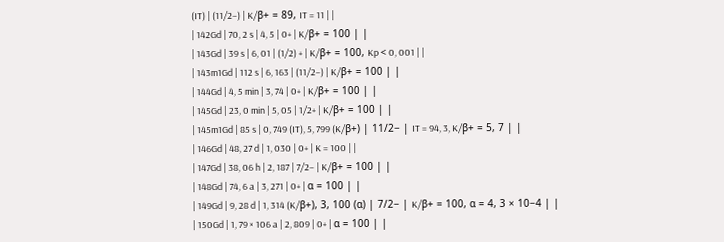(IT) | (11/2−) | K/β+ = 89, IT = 11 | |
| 142Gd | 70, 2 s | 4, 5 | 0+ | K/β+ = 100 | |
| 143Gd | 39 s | 6, 01 | (1/2) + | K/β+ = 100, Kp < 0, 001 | |
| 143m1Gd | 112 s | 6, 163 | (11/2−) | K/β+ = 100 | |
| 144Gd | 4, 5 min | 3, 74 | 0+ | K/β+ = 100 | |
| 145Gd | 23, 0 min | 5, 05 | 1/2+ | K/β+ = 100 | |
| 145m1Gd | 85 s | 0, 749 (IT), 5, 799 (K/β+) | 11/2− | IT = 94, 3, K/β+ = 5, 7 | |
| 146Gd | 48, 27 d | 1, 030 | 0+ | K = 100 | |
| 147Gd | 38, 06 h | 2, 187 | 7/2− | K/β+ = 100 | |
| 148Gd | 74, 6 a | 3, 271 | 0+ | α = 100 | |
| 149Gd | 9, 28 d | 1, 314 (K/β+), 3, 100 (α) | 7/2− | K/β+ = 100, α = 4, 3 × 10−4 | |
| 150Gd | 1, 79 × 106 a | 2, 809 | 0+ | α = 100 | |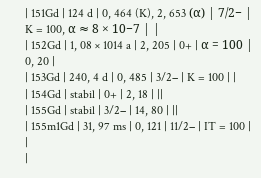| 151Gd | 124 d | 0, 464 (K), 2, 653 (α) | 7/2− | K = 100, α ≈ 8 × 10−7 | |
| 152Gd | 1, 08 × 1014 a | 2, 205 | 0+ | α = 100 | 0, 20 |
| 153Gd | 240, 4 d | 0, 485 | 3/2− | K = 100 | |
| 154Gd | stabil | 0+ | 2, 18 | ||
| 155Gd | stabil | 3/2− | 14, 80 | ||
| 155m1Gd | 31, 97 ms | 0, 121 | 11/2− | IT = 100 | |
|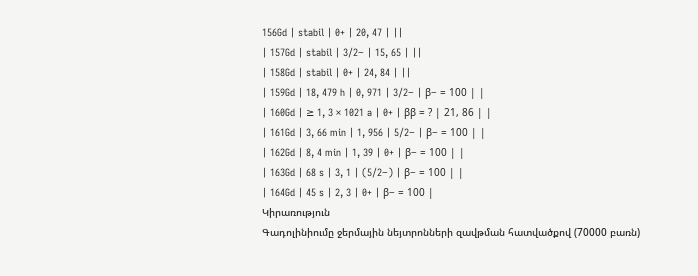156Gd | stabil | 0+ | 20, 47 | ||
| 157Gd | stabil | 3/2− | 15, 65 | ||
| 158Gd | stabil | 0+ | 24, 84 | ||
| 159Gd | 18, 479 h | 0, 971 | 3/2− | β− = 100 | |
| 160Gd | ≥ 1, 3 × 1021 a | 0+ | ββ = ? | 21, 86 | |
| 161Gd | 3, 66 min | 1, 956 | 5/2− | β− = 100 | |
| 162Gd | 8, 4 min | 1, 39 | 0+ | β− = 100 | |
| 163Gd | 68 s | 3, 1 | (5/2−) | β− = 100 | |
| 164Gd | 45 s | 2, 3 | 0+ | β− = 100 |
Կիրառություն
Գադոլինիումը ջերմային նեյտրոնների զավթման հատվածքով (70000 բառն)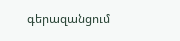գերազանցում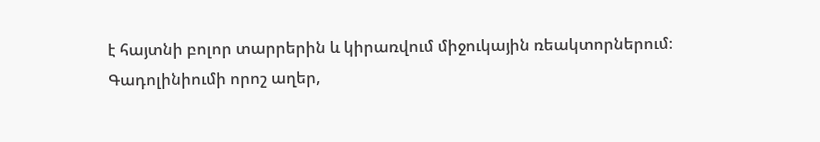է հայտնի բոլոր տարրերին և կիրառվում միջուկային ռեակտորներում։
Գադոլինիումի որոշ աղեր,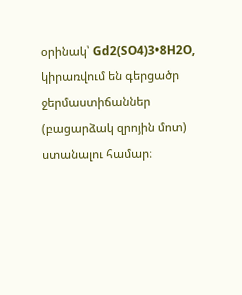օրինակ՝ Gd2(SO4)3•8H2O, կիրառվում են գերցածր ջերմաստիճաններ (բացարձակ զրոյին մոտ) ստանալու համար։